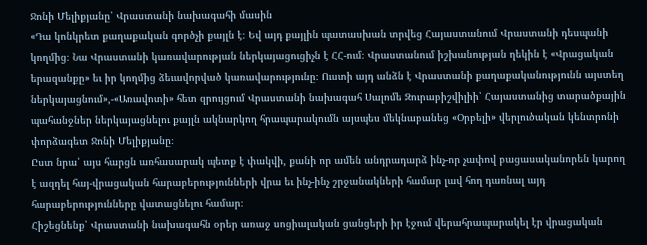Ջոնի Մելիքյանը՝ Վրաստանի նախագահի մասին
«Դա կոնկրետ քաղաքական գործչի քայլն է։ Եվ այդ քայլին պատասխան տրվեց Հայաստանում Վրաստանի դեսպանի կողմից։ Նա Վրաստանի կառավարության ներկայացուցիչն է ՀՀ-ում։ Վրաստանում իշխանության ղեկին է «Վրացական երազանքը» եւ իր կողմից ձեւավորված կառավարությունը։ Ուստի այդ անձն է Վրաստանի քաղաքականությունն այստեղ ներկայացնում»,-«Առավոտի» հետ զրույցում Վրաստանի նախագահ Սալոմե Զուրաբիշվիլիի՝ Հայաստանից տարածքային պահանջներ ներկայացնելու քայլն ակնարկող հրապարակումն այսպես մեկնաբանեց «Օրբելի» վերլուծական կենտրոնի փորձագետ Ջոնի Մելիքյանը։
Ըստ նրա՝ այս հարցն առհասարակ պետք է փակվի, քանի որ ամեն անդրադարձ ինչ-որ չափով բացասականորեն կարող է ազդել հայ-վրացական հարաբերությունների վրա եւ ինչ-ինչ շրջանակների համար լավ հող դառնալ այդ հարաբերությունները վատացնելու համար։
Հիշեցնենք՝ Վրաստանի նախագահն օրեր առաջ սոցիալական ցանցերի իր էջում վերահրապարակել էր վրացական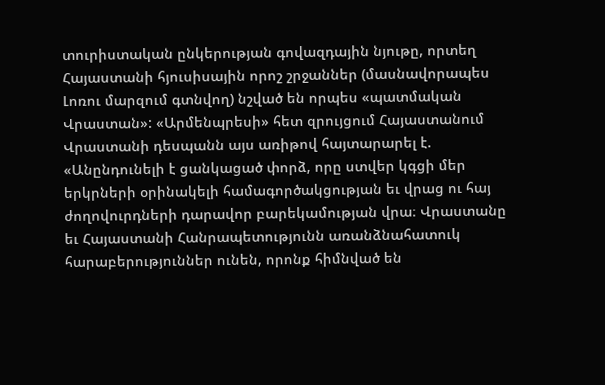տուրիստական ընկերության գովազդային նյութը, որտեղ Հայաստանի հյուսիսային որոշ շրջաններ (մասնավորապես Լոռու մարզում գտնվող) նշված են որպես «պատմական Վրաստան»: «Արմենպրեսի» հետ զրույցում Հայաստանում Վրաստանի դեսպանն այս առիթով հայտարարել է. «Անընդունելի է ցանկացած փորձ, որը ստվեր կգցի մեր երկրների օրինակելի համագործակցության եւ վրաց ու հայ ժողովուրդների դարավոր բարեկամության վրա։ Վրաստանը եւ Հայաստանի Հանրապետությունն առանձնահատուկ հարաբերություններ ունեն, որոնք հիմնված են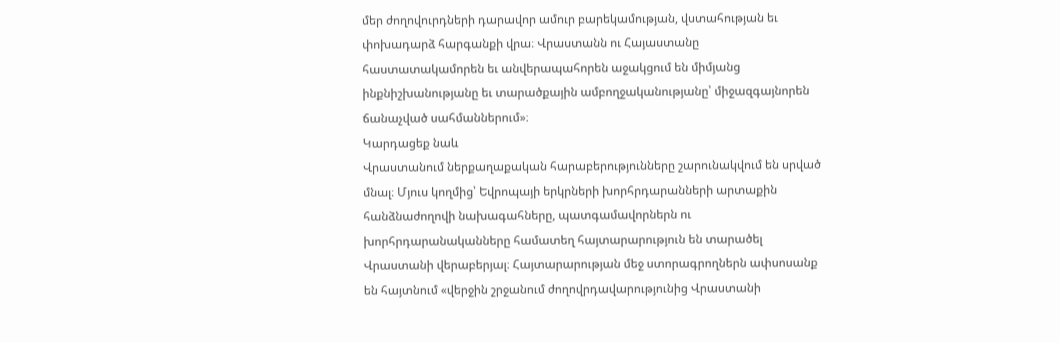մեր ժողովուրդների դարավոր ամուր բարեկամության, վստահության եւ փոխադարձ հարգանքի վրա։ Վրաստանն ու Հայաստանը հաստատակամորեն եւ անվերապահորեն աջակցում են միմյանց ինքնիշխանությանը եւ տարածքային ամբողջականությանը՝ միջազգայնորեն ճանաչված սահմաններում»։
Կարդացեք նաև
Վրաստանում ներքաղաքական հարաբերությունները շարունակվում են սրված մնալ։ Մյուս կողմից՝ Եվրոպայի երկրների խորհրդարանների արտաքին հանձնաժողովի նախագահները, պատգամավորներն ու խորհրդարանականները համատեղ հայտարարություն են տարածել Վրաստանի վերաբերյալ։ Հայտարարության մեջ ստորագրողներն ափսոսանք են հայտնում «վերջին շրջանում ժողովրդավարությունից Վրաստանի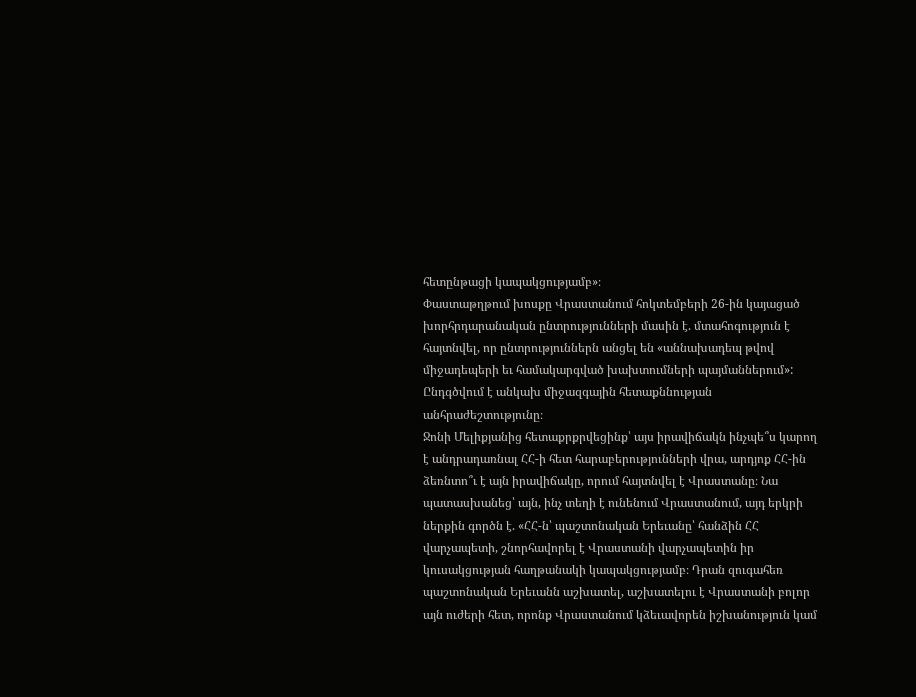հետընթացի կապակցությամբ»։
Փաստաթղթում խոսքը Վրաստանում հոկտեմբերի 26-ին կայացած խորհրդարանական ընտրությունների մասին է. մտահոգություն է հայտնվել, որ ընտրություններն անցել են «աննախադեպ թվով միջադեպերի եւ համակարգված խախտումների պայմաններում»: Ընդգծվում է անկախ միջազգային հետաքննության անհրաժեշտությունը։
Ջոնի Մելիքյանից հետաքրքրվեցինք՝ այս իրավիճակն ինչպե՞ս կարող է անդրադառնալ ՀՀ-ի հետ հարաբերությունների վրա, արդյոք ՀՀ-ին ձեռնտո՞ւ է այն իրավիճակը, որում հայտնվել է Վրաստանը։ Նա պատասխանեց՝ այն, ինչ տեղի է ունենում Վրաստանում, այդ երկրի ներքին գործն է. «ՀՀ-ն՝ պաշտոնական Երեւանը՝ հանձին ՀՀ վարչապետի, շնորհավորել է Վրաստանի վարչապետին իր կուսակցության հաղթանակի կապակցությամբ։ Դրան զուգահեռ պաշտոնական Երեւանն աշխատել, աշխատելու է Վրաստանի բոլոր այն ուժերի հետ, որոնք Վրաստանում կձեւավորեն իշխանություն կամ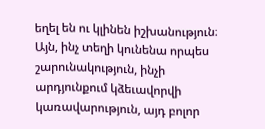եղել են ու կլինեն իշխանություն։ Այն, ինչ տեղի կունենա որպես շարունակություն, ինչի արդյունքում կձեւավորվի կառավարություն, այդ բոլոր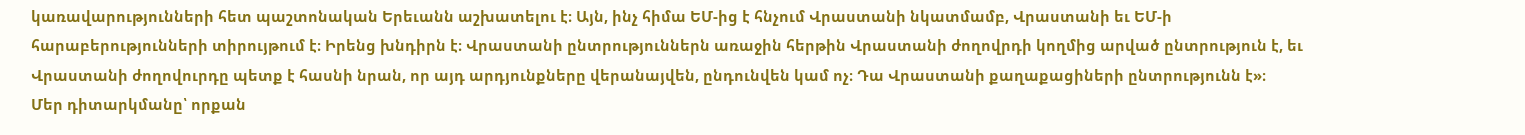կառավարությունների հետ պաշտոնական Երեւանն աշխատելու է։ Այն, ինչ հիմա ԵՄ-ից է հնչում Վրաստանի նկատմամբ, Վրաստանի եւ ԵՄ-ի հարաբերությունների տիրույթում է։ Իրենց խնդիրն է։ Վրաստանի ընտրություններն առաջին հերթին Վրաստանի ժողովրդի կողմից արված ընտրություն է, եւ Վրաստանի ժողովուրդը պետք է հասնի նրան, որ այդ արդյունքները վերանայվեն, ընդունվեն կամ ոչ։ Դա Վրաստանի քաղաքացիների ընտրությունն է»։
Մեր դիտարկմանը՝ որքան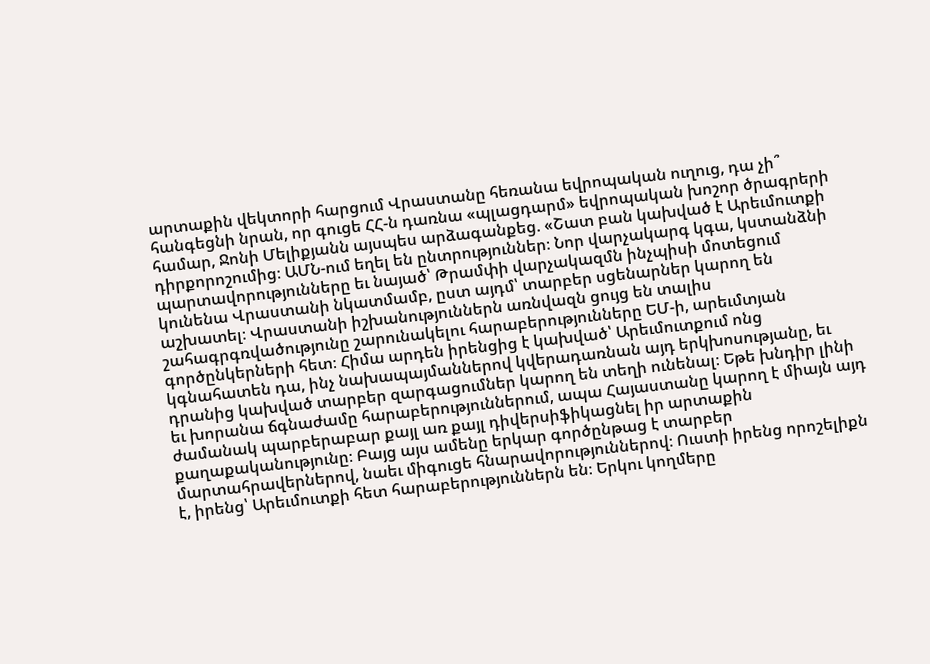արտաքին վեկտորի հարցում Վրաստանը հեռանա եվրոպական ուղուց, դա չի՞ հանգեցնի նրան, որ գուցե ՀՀ-ն դառնա «պլացդարմ» եվրոպական խոշոր ծրագրերի համար, Ջոնի Մելիքյանն այսպես արձագանքեց. «Շատ բան կախված է Արեւմուտքի դիրքորոշումից։ ԱՄՆ-ում եղել են ընտրություններ։ Նոր վարչակարգ կգա, կստանձնի պարտավորությունները եւ նայած՝ Թրամփի վարչակազմն ինչպիսի մոտեցում կունենա Վրաստանի նկատմամբ, ըստ այդմ՝ տարբեր սցենարներ կարող են աշխատել։ Վրաստանի իշխանություններն առնվազն ցույց են տալիս շահագրգռվածությունը շարունակելու հարաբերությունները ԵՄ-ի, արեւմտյան գործընկերների հետ։ Հիմա արդեն իրենցից է կախված՝ Արեւմուտքում ոնց կգնահատեն դա, ինչ նախապայմաններով կվերադառնան այդ երկխոսությանը, եւ դրանից կախված տարբեր զարգացումներ կարող են տեղի ունենալ։ Եթե խնդիր լինի եւ խորանա ճգնաժամը հարաբերություններում, ապա Հայաստանը կարող է միայն այդ ժամանակ պարբերաբար քայլ առ քայլ դիվերսիֆիկացնել իր արտաքին քաղաքականությունը։ Բայց այս ամենը երկար գործընթաց է տարբեր մարտահրավերներով, նաեւ միգուցե հնարավորություններով։ Ուստի իրենց որոշելիքն է, իրենց՝ Արեւմուտքի հետ հարաբերություններն են։ Երկու կողմերը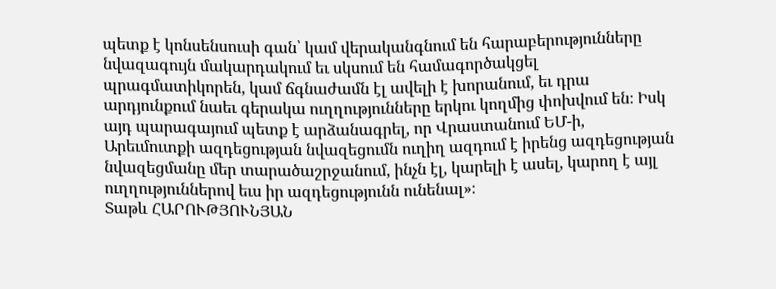պետք է կոնսենսուսի գան՝ կամ վերականգնում են հարաբերությունները նվազագույն մակարդակում եւ սկսում են համագործակցել պրագմատիկորեն, կամ ճգնաժամն էլ ավելի է խորանում, եւ դրա արդյունքում նաեւ գերակա ուղղությունները երկու կողմից փոխվում են։ Իսկ այդ պարագայում պետք է արձանագրել, որ Վրաստանում ԵՄ-ի, Արեւմուտքի ազդեցության նվազեցումն ուղիղ ազդում է իրենց ազդեցության նվազեցմանը մեր տարածաշրջանում, ինչն էլ, կարելի է ասել, կարող է այլ ուղղություններով եւս իր ազդեցությունն ունենալ»։
Տաթև ՀԱՐՈՒԹՅՈՒՆՅԱՆ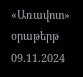«Առավոտ» օրաթերթ
09.11.2024